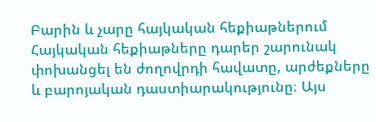Բարին և չարը հայկական հեքիաթներում
Հայկական հեքիաթները դարեր շարունակ փոխանցել են ժողովրդի հավատը, արժեքները և բարոյական դաստիարակությունը։ Այս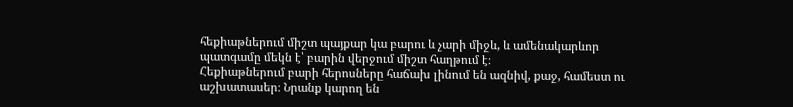հեքիաթներում միշտ պայքար կա բարու և չարի միջև, և ամենակարևոր պատգամը մեկն է՝ բարին վերջում միշտ հաղթում է։
Հեքիաթներում բարի հերոսները հաճախ լինում են ազնիվ, քաջ, համեստ ու աշխատասեր։ Նրանք կարող են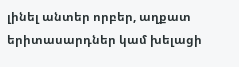լինել անտեր որբեր, աղքատ երիտասարդներ կամ խելացի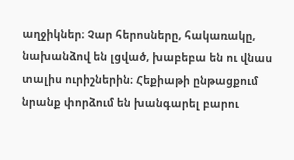աղջիկներ։ Չար հերոսները, հակառակը, նախանձով են լցված, խաբեբա են ու վնաս տալիս ուրիշներին։ Հեքիաթի ընթացքում նրանք փորձում են խանգարել բարու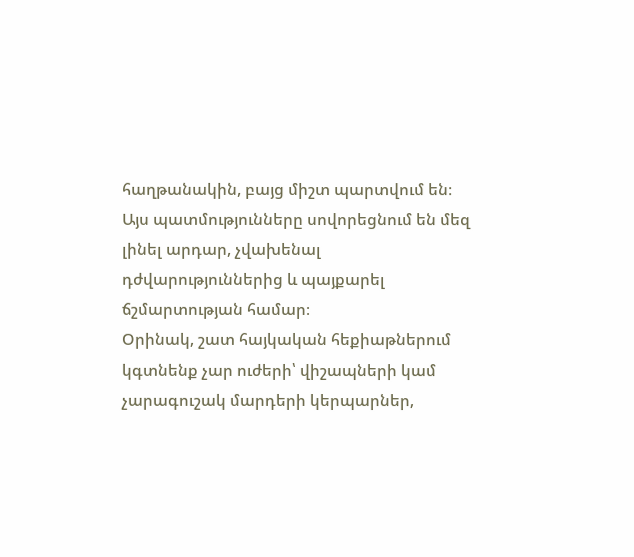հաղթանակին, բայց միշտ պարտվում են։ Այս պատմությունները սովորեցնում են մեզ լինել արդար, չվախենալ դժվարություններից և պայքարել ճշմարտության համար։
Օրինակ, շատ հայկական հեքիաթներում կգտնենք չար ուժերի՝ վիշապների կամ չարագուշակ մարդերի կերպարներ,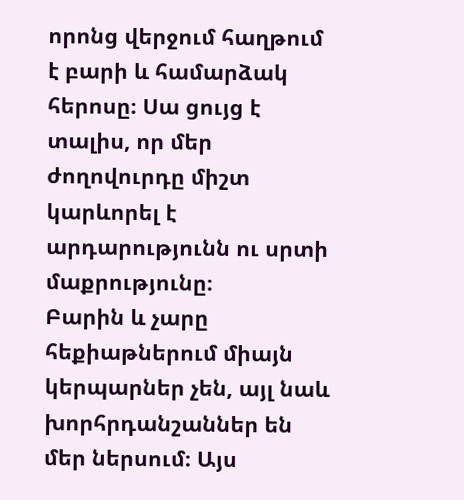որոնց վերջում հաղթում է բարի և համարձակ հերոսը։ Սա ցույց է տալիս, որ մեր ժողովուրդը միշտ կարևորել է արդարությունն ու սրտի մաքրությունը։
Բարին և չարը հեքիաթներում միայն կերպարներ չեն, այլ նաև խորհրդանշաններ են մեր ներսում։ Այս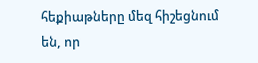հեքիաթները մեզ հիշեցնում են, որ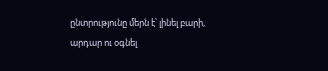ընտրությունը մերն է՝ լինել բարի, արդար ու օգնել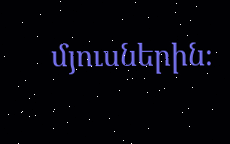մյուսներին։